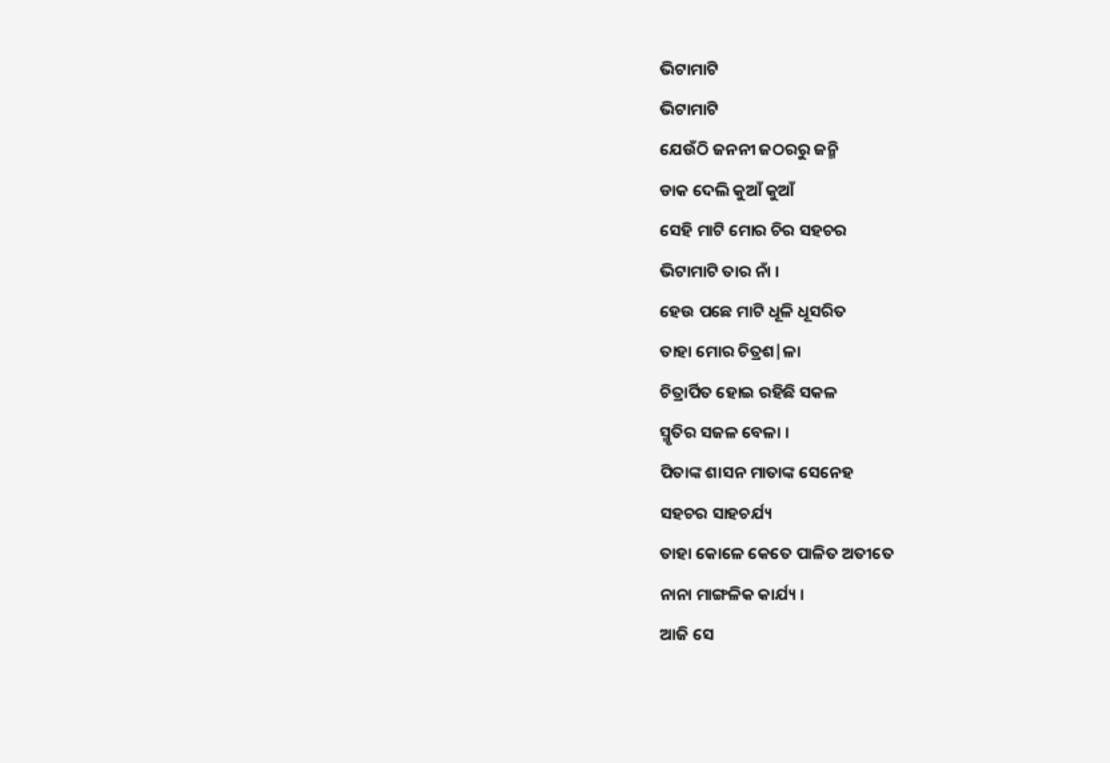ଭିଟାମାଟି
ଭିଟାମାଟି
ଯେଉଁଠି ଜନନୀ ଜଠରରୁ ଜନ୍ମି
ଡାକ ଦେଲି କୁଆଁ କୁଆଁ
ସେହି ମାଟି ମୋର ଚିର ସହଚର
ଭିଟାମାଟି ତାର ନାଁ ।
ହେଉ ପଛେ ମାଟି ଧୂଳି ଧୂସରିତ
ତାହା ମୋର ଚିତ୍ରଶ|ଳା
ଚିତ୍ରାର୍ପିତ ହୋଇ ରହିଛି ସକଳ
ସ୍ମୃତିର ସଜଳ ବେଳା ।
ପିତାଙ୍କ ଶାସନ ମାତାଙ୍କ ସେନେହ
ସହଚର ସାହଚର୍ଯ୍ୟ
ତାହା କୋଳେ କେତେ ପାଳିତ ଅତୀତେ
ନାନା ମାଙ୍ଗଳିକ କାର୍ଯ୍ୟ ।
ଆଜି ସେ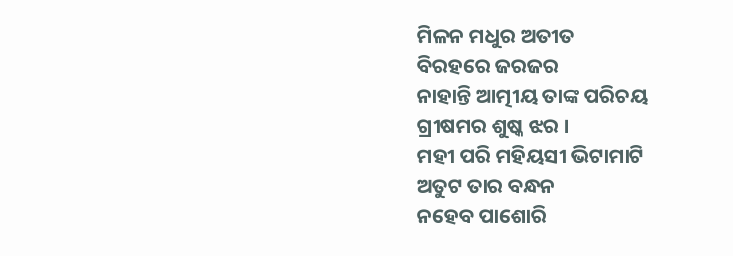ମିଳନ ମଧୁର ଅତୀତ
ବିରହରେ ଜରଜର
ନାହାନ୍ତି ଆତ୍ମୀୟ ତାଙ୍କ ପରିଚୟ
ଗ୍ରୀଷମର ଶୁଷ୍କ ଝର ।
ମହୀ ପରି ମହିୟସୀ ଭିଟାମାଟି
ଅତୁଟ ତାର ବନ୍ଧନ
ନହେବ ପାଶୋରି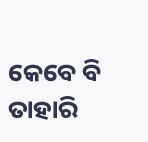କେବେ ବି ତାହାରି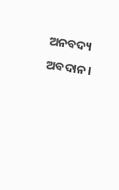ଅନବଦ୍ୟ ଅବଦାନ।